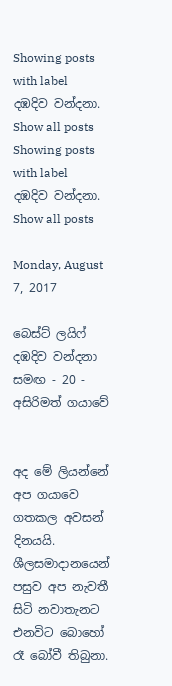Showing posts with label දඹදිව වන්දනා. Show all posts
Showing posts with label දඹදිව වන්දනා. Show all posts

Monday, August 7, 2017

බෙස්ට් ලයිෆ් දඹදිව වන්දනා සමඟ - 20 - අසිරිමත් ගයාවේ


අද මේ ලියන්නේ අප ගයාවෙ ගතකල අවසන් දිනයයි. ශීලසමාදානයෙන් පසුව අප නැවතී සිටි නවාතැනට එනවිට බොහෝ රෑ බෝවී තිබුනා.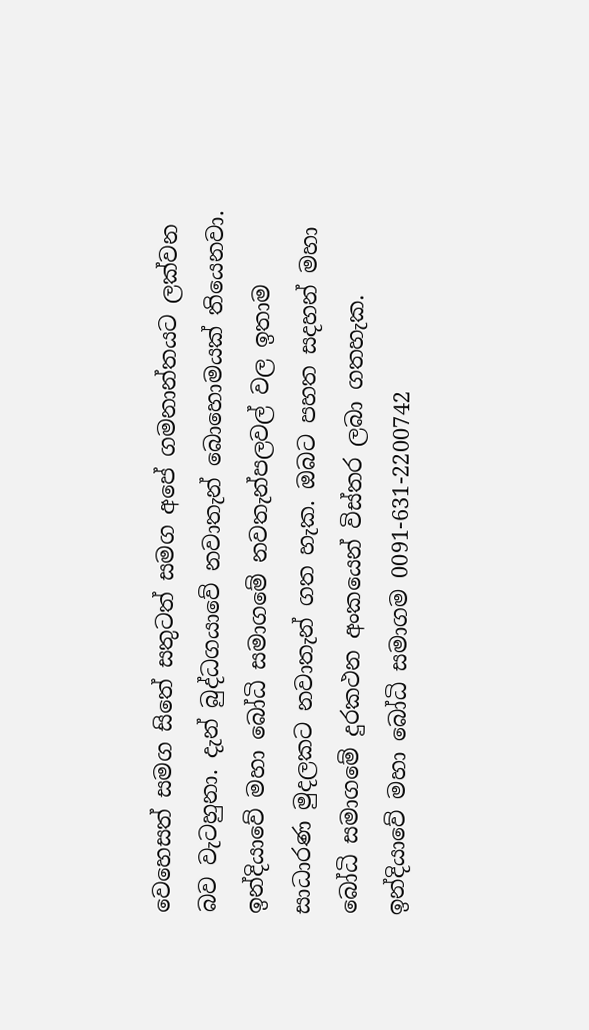වෙහෙසත් සමග සිතේ සතුටත් සමග අපේ ගමනාන්තයට ලක්වන බව වැටහුනා. දැන් බුද්ධගයාවේ නවාතැන් බොහොමයක් තියෙනවා.  ඉන්දියාවේ මහා බෝධි සමාගමේ නවතැන්පලවල් වල ඉතාම සාධාරණ මුදලකට නවාතැන් ගත හැක. ඔබට පහත සදහන් මහා බෝධි සමාගමේ දුරකථන අංකයෙන් විස්තර ලබා ගතහැක.
ඉන්දියාවේ මහා බෝධි සමාගම 0091-631-2200742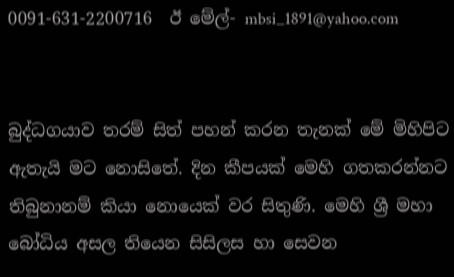0091-631-2200716  ඊ මේල්- mbsi_1891@yahoo.com


බුද්ධගයාව තරම් සිත් පහන් කරන තැනක් මේ මිහිපිට ඇතැයි මට නොසිතේ. දින කීපයක් මෙහි ගතකරන්නට තිබුනානම් කියා නොයෙක් වර සිතුණි. මෙහි ශ්‍රී මහා බෝධිය අසල තියෙන සිසිලස හා සෙවන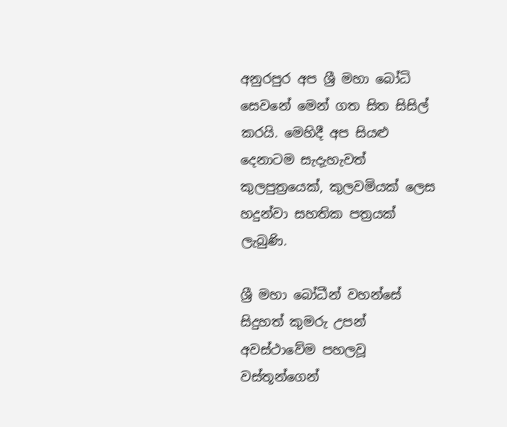අනුරපුර අප ශ්‍රී මහා බෝධි සෙවනේ මෙන් ගත සිත සිසිල් කරයි. මෙහිදී අප සියළු දෙනාටම සැදැහැවත් කුලපුත්‍රයෙක්, කුලවමියක් ලෙස හදුන්වා සහතික පත්‍රයක් ලැබුණි.

ශ්‍රී මහා බෝධීන් වහන්සේ සිදුහත් කුමරු උපන් අවස්ථාවේම පහලවූ වස්තූන්ගෙන්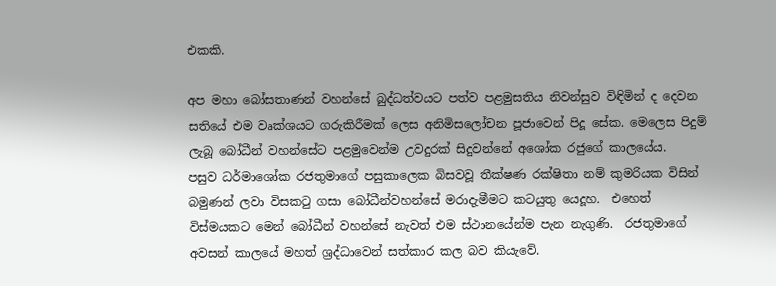එකකි.

අප මහා බෝසතාණන් වහන්සේ බුද්ධත්වයට පත්ව පළමුසතිය නිවන්සුව විඳිමින් ද දෙවන සතියේ එම වෘක්ශයට ගරුකිරීමක් ලෙස අනිමිසලෝචන පූජාවෙන් පිදූ සේක. මෙලෙස පිදුම් ලැබූ බෝධීන් වහන්සේට පළමුවෙන්ම උවදුරක් සිදුවන්නේ අශෝක රජුගේ කාලයේය.
පසුව ධර්මාශෝක රජතුමාගේ පසුකාලෙක බිසවවූ තීක්ෂණ රක්ෂිතා නම් කුමරියක විසින් බමුණන් ලවා විසකටු ගසා බෝධීන්වහන්සේ මරාදැමීමට කටයුතු යෙදූහ.  එහෙත් විස්මයකට මෙන් බෝධීන් වහන්සේ නැවත් එම ස්ථානයේන්ම පැන නැගුණි.  රජතුමාගේ අවසන් කාලයේ මහත් ශ්‍රද්ධාවෙන් සත්කාර කල බව කියැවේ.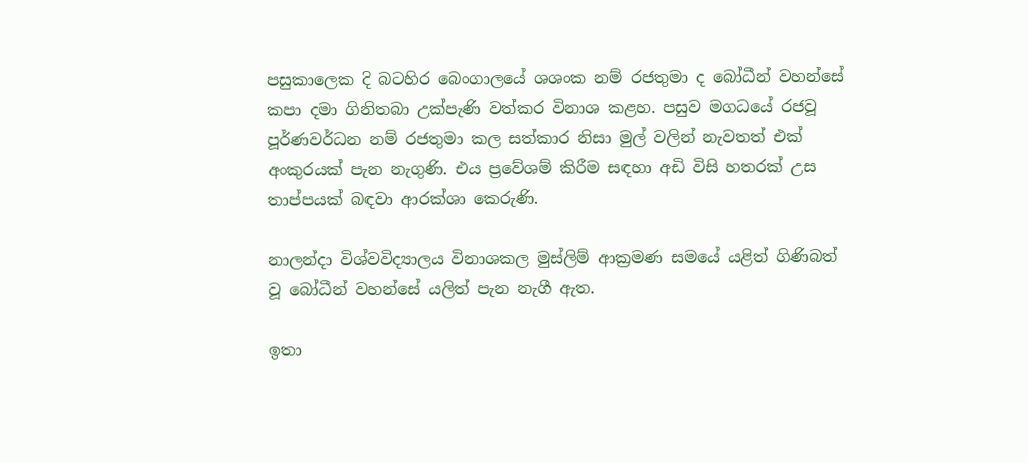පසුකාලෙක දි බටහිර බෙංගාලයේ ශශංක නම් රජතුමා ද බෝධීන් වහන්සේ කපා දමා ගිනිතබා උක්පැණි වත්කර විනාශ කළහ. පසුව මගධයේ රජවූ පූර්ණවර්ධන නම් රජතුමා කල සත්කාර නිසා මුල් වලින් නැවතත් එක් අංකුරයක් පැන නැගුණි. එය ප්‍රවේශම් කිරීම සඳහා අඩි විසි හතරක් උස තාප්පයක් බඳවා ආරක්ශා කෙරුණි.

නාලන්දා විශ්වවිද්‍යාලය විනාශකල මුස්ලිම් ආක්‍රමණ සමයේ යළිත් ගිණිබත් වූ බෝධීන් වහන්සේ යලිත් පැන නැගී ඇත.

ඉතා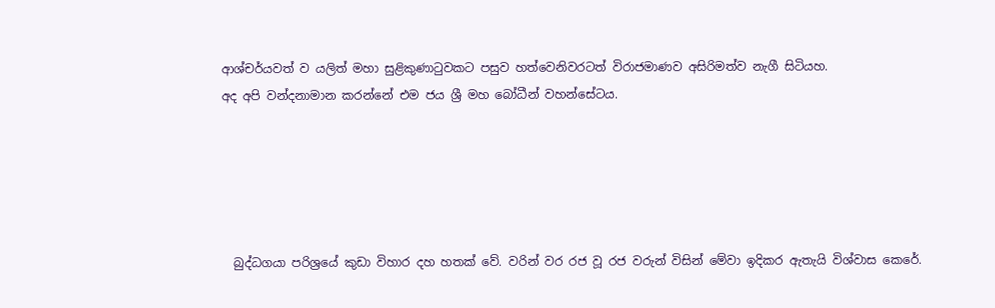ආශ්චර්යවත් ව යලිත් මහා සුළිකුණාටුවකට පසුව හත්වෙනිවරටත් විරාජමාණව අසිරිමත්ව නැගී සිටියහ.
අද අපි වන්දනාමාන කරන්නේ එම ජය ශ්‍රී මහ බෝධීන් වහන්සේටය.





  බුද්ධගයා පරිශ්‍රයේ කුඩා විහාර දහ හතක් වේ. වරින් වර රජ වූ රජ වරුන් විසින් මේවා ඉදිකර ඇතැයි විශ්වාස කෙරේ.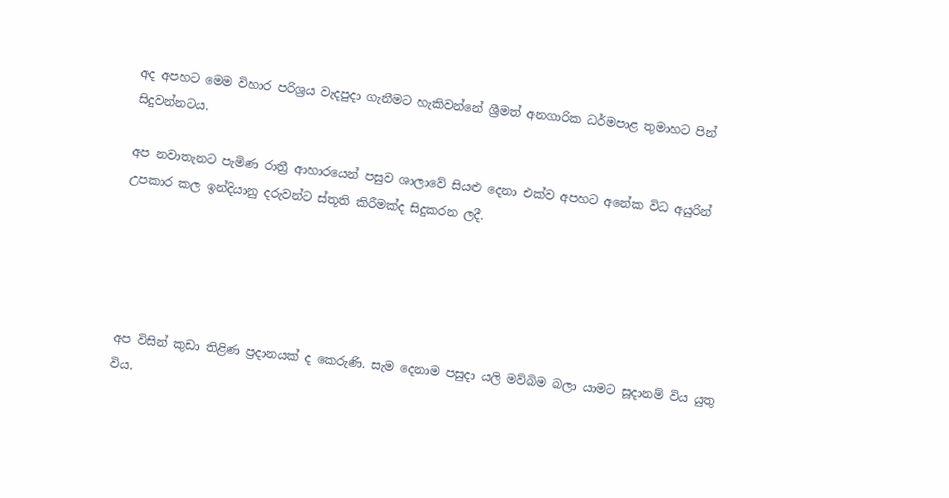අද අපහට මෙම විහාර පරිශ්‍රය වැදපුදා ගැනීමට හැකිවන්නේ ශ්‍රීමත් අනගාරික ධර්මපාළ තුමාහට පින් සිදුවන්නටය.

අප නවාතැනට පැමිණ රාත්‍රී ආහාරයෙන් පසුව ශාලාවේ සියළු දෙනා එක්ව අපහට අනේක විධ අයුරින් උපකාර කල ඉන්දියානු දරුවන්ට ස්තූති කිරීමක්ද සිදුකරන ලදී.





අප විසින් කුඩා තිළිණ ප්‍රදානයක් ද කෙරුණි. සැම දෙනාම පසුදා යලි මව්බිම බලා යාමට සූදානම් විය යුතු විය.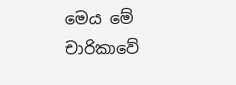මෙය මේ චාරිකාවේ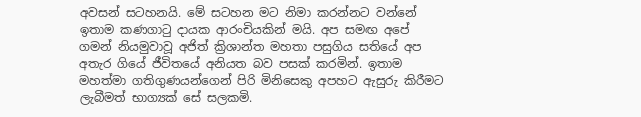අවසන් සටහනයි. මේ සටහන මට නිමා කරන්නට වන්නේ ඉතාම කණගාටු දායක ආරංචියකින් මයි. අප සමඟ අපේ ගමන් නියමුවාවූ අජිත් ක්‍රිශාන්ත මහතා පසුගිය සතියේ අප අතැර ගියේ ජීවිතයේ අනියත බව පසක් කරමින්. ඉතාම මහත්මා ගතිගුණයන්ගෙන් පිරි මිනිසෙකු අපහට ඇසුරු කිරීමට ලැබීමත් භාග්‍යක් සේ සලකමි.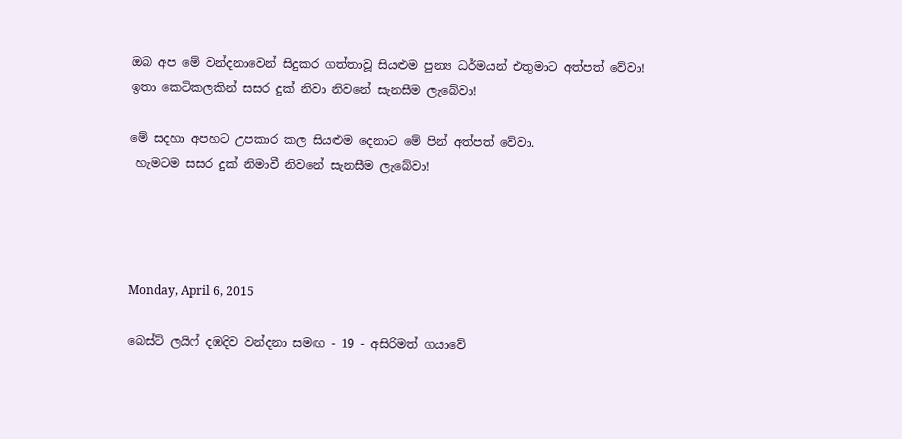ඔබ අප මේ වන්දනාවෙන් සිදුකර ගත්තාවූ සියළුම පුන්‍ය ධර්මයන් එතුමාට අත්පත් වේවා!  ඉතා කෙටිකලකින් සසර දුක් නිවා නිවනේ සැනසීම ලැබේවා!

මේ සදහා අපහට උපකාර කල සියළුම දෙනාට මේ පින් අත්පත් වේවා.
 හැමටම සසර දුක් නිමාවී නිවනේ සැනසීම ලැබේවා!




Monday, April 6, 2015

බෙස්ට් ලයිෆ් දඹදිව වන්දනා සමඟ - 19 - අසිරිමත් ගයාවේ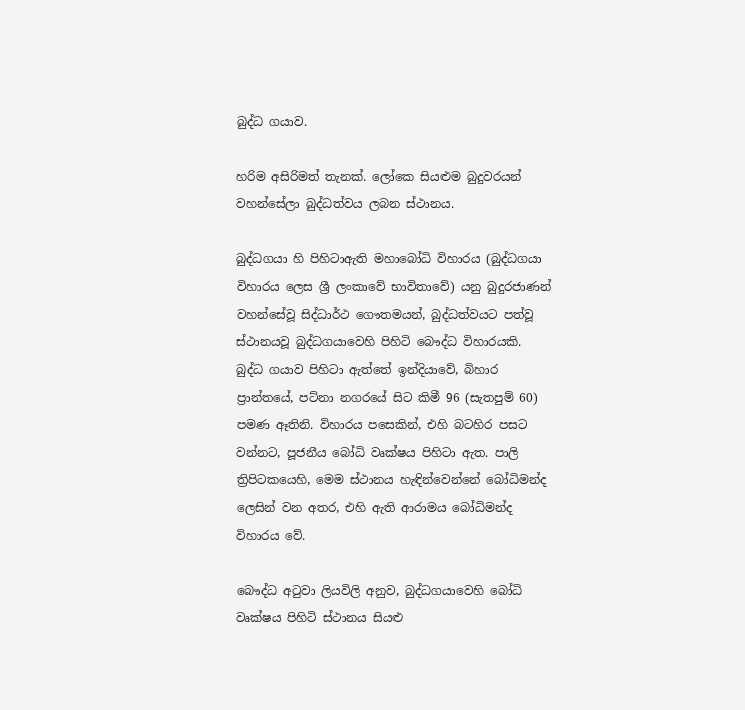බුද්ධ ගයාව.

හරිම අසිරිමත් තැනක්. ලෝකෙ සියළුම බුදුවරයන් වහන්සේලා බුද්ධත්වය ලබන ස්ථානය.

බුද්ධගයා හි පිහිටාඇති මහාබෝධි විහාරය (බුද්ධගයා විහාරය ලෙස ශ්‍රී ලංකාවේ භාවිතාවේ) යනු බුදුරජාණන් වහන්සේවූ සිද්ධාර්ථ ගෞතමයන්, බුද්ධත්වයට පත්වූ ස්ථානයවූ බුද්ධගයාවෙහි පිහිටි බෞද්ධ විහාරයකි. බුද්ධ ගයාව පිහිටා ඇත්තේ ඉන්දියාවේ, බිහාර ප්‍රාන්තයේ, පට්නා නගරයේ සිට කිමී 96 (සැතපුම් 60) පමණ ඈතිනි. විහාරය පසෙකින්, එහි බටහිර පසට වන්නට, පූජනීය බෝධි වෘක්ෂය පිහිටා ඇත. පාලි ත්‍රිපිටකයෙහි, මෙම ස්ථානය හැඳින්වෙන්නේ බෝධිමන්ද ලෙසින් වන අතර, එහි ඇති ආරාමය බෝධිමන්ද විහාරය වේ.

බෞද්ධ අටුවා ලියවිලි අනුව, බුද්ධගයාවෙහි බෝධි වෘක්ෂය පිහිටි ස්ථානය සියළු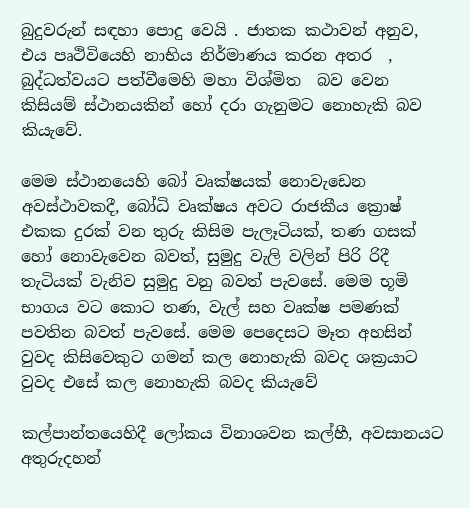බුදුවරුන් සඳහා පොදු වෙයි . ජාතක කථාවන් අනුව, එය පෘථිවියෙහි නාභිය නිර්මාණය කරන අතර  , බුද්ධත්වයට පත්වීමෙහි මහා විශ්මිත  බව වෙන කිසියම් ස්ථානයකින් හෝ දරා ගැනුමට නොහැකි බව කියැවේ.

මෙම ස්ථානයෙහි බෝ වෘක්ෂයක් නොවැඩෙන අවස්ථාවකදී, බෝධි වෘක්ෂය අවට රාජකීය ක්‍රොෂ් එකක දුරක් වන තුරු කිසිම පැලෑටියක්, තණ ගසක් හෝ නොවැවෙන බවත්, සුමුදු වැලි වලින් පිරි රිදී තැටියක් වැනිව සුමුදු වනු බවත් පැවසේ. මෙම භූමි භාගය වට කොට තණ, වැල් සහ වෘක්ෂ පමණක් පවතින බවත් පැවසේ. මෙම පෙදෙසට මෑත අහසින් වුවද කිසිවෙකුට ගමන් කල නොහැකි බවද ශක්‍රයාට වුවද එසේ කල නොහැකි බවද කියැවේ

කල්පාන්තයෙහිදී ලෝකය විනාශවන කල්හී, අවසානයට අතුරුදහන්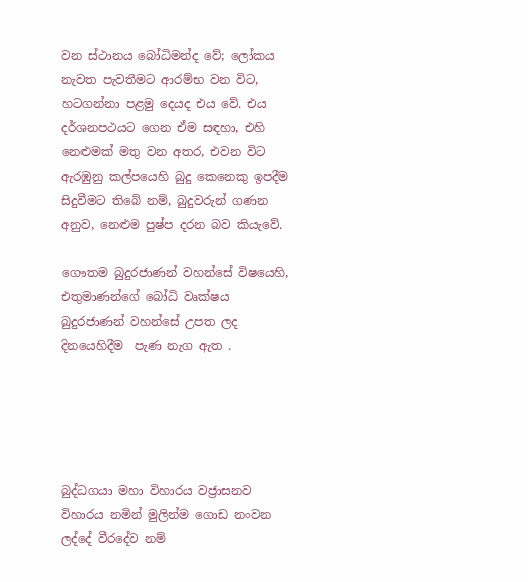වන ස්ථානය බෝධිමන්ද වේ; ලෝකය නැවත පැවතීමට ආරම්භ වන විට, හටගන්නා පළමු දෙයද එය වේ. එය දර්ශනපථයට ගෙන ඒම සඳහා, එහි නෙළුමක් මතු වන අතර, එවන විට ඇරඹුනු කල්පයෙහි බුදු කෙනෙකු ඉපදීම සිදුවීමට තිබේ නම්, බුදුවරුන් ගණන අනුව, නෙළුම පුෂ්ප දරන බව කියැවේ.

ගෞතම බුදුරජාණන් වහන්සේ විෂයෙහි, එතුමාණන්ගේ බෝධි වෘක්ෂය බුදුරජාණන් වහන්සේ උපත ලද දිනයෙහිදීම  පැණ නැග ඇත .





බුද්ධගයා මහා විහාරය වජ්‍රාසනව විහාරය නමින් මුලින්ම ගොඩ නංවන ලද්දේ වීරදේව නම්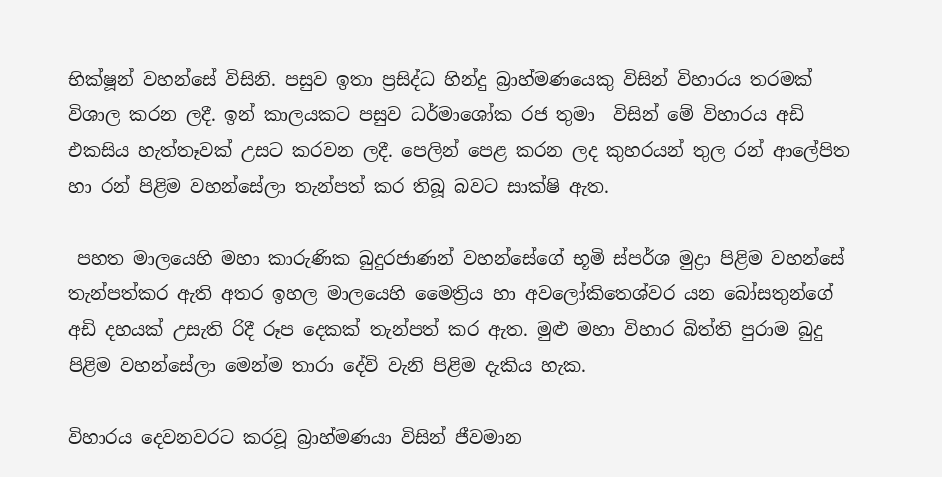භික්ෂූන් වහන්සේ විසිනි. පසුව ඉතා ප්‍රසිද්ධ හින්දු බ්‍රාහ්මණයෙකු විසින් විහාරය තරමක් විශාල කරන ලදී. ඉන් කාලයකට පසුව ධර්මාශෝක රජ තුමා  විසින් මේ විහාරය අඩි එකසිය හැත්තෑවක් උසට කරවන ලදී. පෙලින් පෙළ කරන ලද කුහරයන් තුල රන් ආලේපිත හා රන් පිළිම වහන්සේලා තැන්පත් කර තිබූ බවට සාක්ෂි ඇත.

 පහත මාලයෙහි මහා කාරුණික බුදුරජාණන් වහන්සේගේ භූමි ස්පර්ශ මුද්‍රා පිළිම වහන්සේ තැන්පත්කර ඇති අතර ඉහල මාලයෙහි මෛත්‍රිය හා අවලෝකිතෙශ්වර යන බෝසතුන්ගේ අඩි දහයක් උසැති රිදී රූප දෙකක් තැන්පත් කර ඇත. මුළු මහා විහාර බිත්ති පුරාම බුදු පිළිම වහන්සේලා මෙන්ම තාරා දේවි වැනි පිළිම දැකිය හැක.

විහාරය දෙවනවරට කරවූ බ්‍රාහ්මණයා විසින් ජීවමාන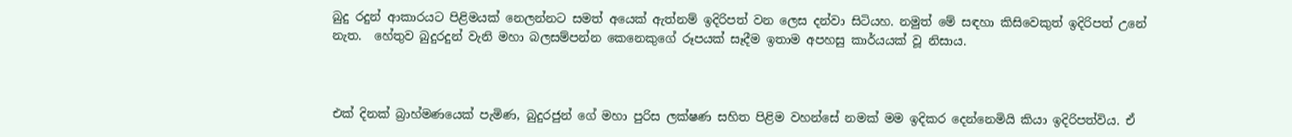බුදු රදුන් ආකාරයට පිළිමයක් නෙලන්නට සමත් අයෙක් ඇත්නම් ඉදිරිපත් වන ලෙස දන්වා සිටියහ. නමුත් මේ සඳහා කිසිවෙකුත් ඉදිරිපත් උනේ නැත.  හේතුව බුදුරදුන් වැනි මහා බලසම්පන්න කෙනෙකුගේ රූපයක් සෑදීම ඉතාම අපහසු කාර්යයක් වූ නිසාය.



එක් දිනක් බ්‍රාහ්මණයෙක් පැමිණ, බුදුරජුන් ගේ මහා පුරිස ලක්ෂණ සහිත පිළිම වහන්සේ නමක් මම ඉදිකර දෙන්නෙමියි කියා ඉදිරිපත්විය. ඒ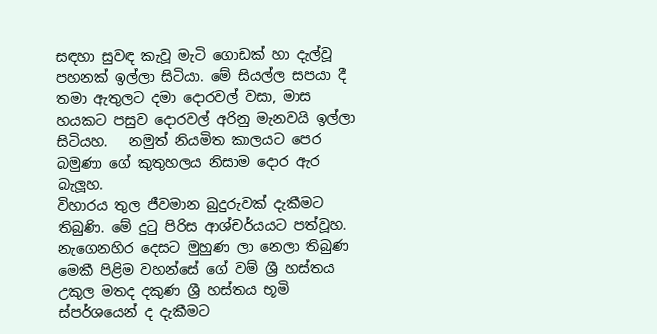සඳහා සුවඳ කැවූ මැටි ගොඩක් හා දැල්වූ පහනක් ඉල්ලා සිටියා. මේ සියල්ල සපයා දී තමා ඇතුලට දමා දොරවල් වසා, මාස හයකට පසුව දොරවල් අරිනු මැනවයි ඉල්ලා සිටියහ.   නමුත් නියමිත කාලයට පෙර බමුණා ගේ කුතුහලය නිසාම දොර ඇර බැලූහ.
විහාරය තුල ජීවමාන බුදුරුවක් දැකීමට තිබුණි. මේ දුටු පිරිස ආශ්චර්යයට පත්වූහ. නැගෙනහිර දෙසට මුහුණ ලා නෙලා තිබුණ මෙකී පිළිම වහන්සේ ගේ වම් ශ්‍රී හස්තය උකුල මතද දකුණ ශ්‍රී හස්තය භූමි ස්පර්ශයෙන් ද දැකීමට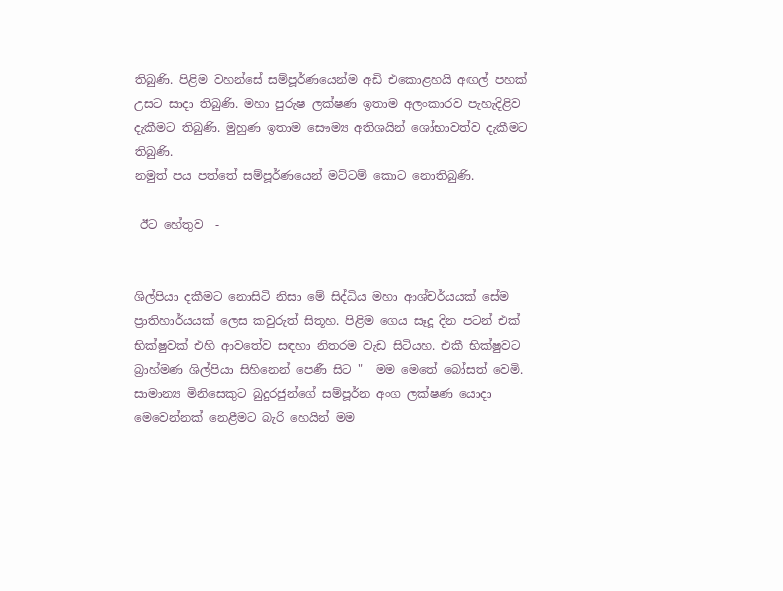තිබුණි. පිළිම වහන්සේ සම්පූර්ණයෙන්ම අඩි එකොළහයි අඟල් පහක් උසට සාදා තිබුණි. මහා පුරුෂ ලක්ෂණ ඉතාම අලංකාරව පැහැදිළිව දැකීමට තිබුණි. මුහුණ ඉතාම සෞම්‍ය අතිශයින් ශෝභාවත්ව දැකීමට තිබුණි.
නමුත් පය පත්තේ සම්පූර්ණයෙන් මට්ටම් කොට නොතිබුණි.

 ඊට හේතුව  -


ශිල්පියා දකීමට නොසිටි නිසා මේ සිද්ධිය මහා ආශ්චර්යයක් සේම ප්‍රාතිහාර්යයක් ලෙස කවුරුත් සිතූහ. පිළිම ගෙය සෑදූ දින පටන් එක් භික්ෂුවක් එහි ආවතේව සඳහා නිතරම වැඩ සිටියහ. එකී භික්ෂුවට බ්‍රාහ්මණ ශිල්පියා සිහිනෙන් පෙණී සිට "  මම මෙතේ බෝසත් වෙමි. සාමාන්‍ය මිනිසෙකුට බුදුරජුන්ගේ සම්පූර්න අංග ලක්ෂණ යොදා මෙවෙන්නක් නෙළීමට බැරි හෙයින් මම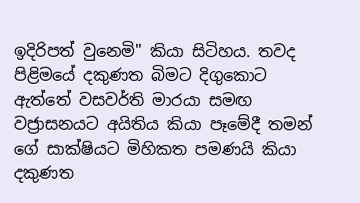ඉදිරිපත් වුනෙමි" කියා සිටිහය. තවද පිළිමයේ දකුණත බිමට දිගුකොට ඇත්තේ වසවර්ති මාරයා සමඟ වජ්‍රාසනයට අයිතිය කියා පෑමේදී තමන් ගේ සාක්ෂියට මිහිකත පමණයි කියා දකුණත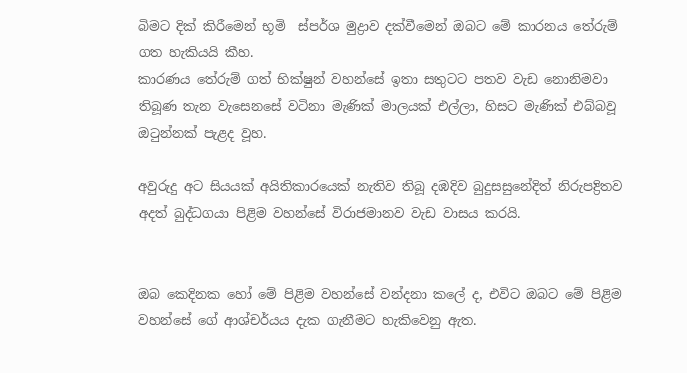බිමට දික් කිරීමෙන් භූමි  ස්පර්ශ මුද්‍රාව දක්වීමෙන් ඔබට මේ කාරනය තේරුම් ගත හැකියයි කීහ.
කාරණය තේරුම් ගත් භික්ෂුන් වහන්සේ ඉතා සතුටට පතව වැඩ නොනිමවා තිබූණ තැන වැසෙනසේ වටිනා මැණික් මාලයක් එල්ලා, හිසට මැණික් එබ්බවූ ඔටුන්නක් පැළද වූහ.

අවුරුදු අට සියයක් අයිතිකාරයෙක් නැතිව තිබූ දඹදිව බුදුසසුනේදිත් නිරුපද්‍රිතව අදත් බුද්ධගයා පිළිම වහන්සේ විරාජමානව වැඩ වාසය කරයි.


ඔබ කෙදිනක හෝ මේ පිළිම වහන්සේ වන්දනා කලේ ද, එවිට ඔබට මේ පිළිම වහන්සේ ගේ ආශ්චර්යය දැක ගැනීමට හැකිවෙනු ඇත.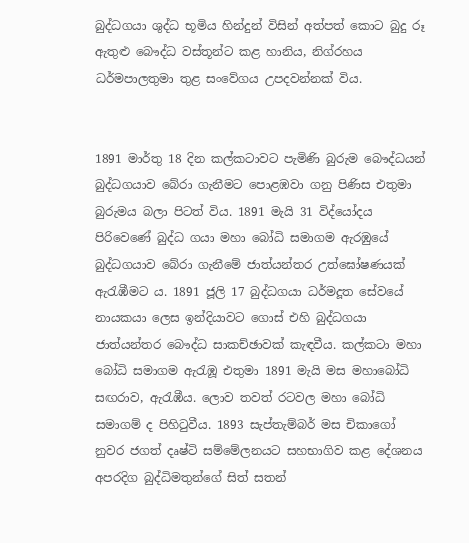බුද්ධගයා ශුද්ධ භූමිය හින්දුන් විසින් අත්පත් කොට බුදු රූ ඇතුළු බෞද්ධ වස්තූන්ට කළ හානිය, නිග්රහය ධර්මපාලතුමා තුළ සංවේගය උපදවන්නක් විය.


1891 මාර්තු 18 දින කල්කටාවට පැමිණි බුරුම බෞද්ධයන් බුද්ධගයාව බේරා ගැනීමට පොළඹවා ගනු පිණිස එතුමා බුරුමය බලා පිටත් විය. 1891 මැයි 31 විද්යෝදය පිරිවෙණේ බුද්ධ ගයා මහා බෝධි සමාගම ඇරඹුයේ බුද්ධගයාව බේරා ගැනීමේ ජාත්යන්තර උත්ඝෝෂණයක් ඇරැඹීමට ය. 1891 ජූලි 17 බුද්ධගයා ධර්මදූත සේවයේ නායකයා ලෙස ඉන්දියාවට ගොස් එහි බුද්ධගයා ජාත්යන්තර බෞද්ධ සාකච්ඡාවක් කැඳවීය. කල්කටා මහා බෝධි සමාගම ඇරැඹූ එතුමා 1891 මැයි මස මහාබෝධි සඟරාව, ඇරැඹීය. ලොව තවත් රටවල මහා බෝධි සමාගම් ද පිහිටුවීය. 1893 සැප්තැම්බර් මස චිකාගෝ නුවර ජගත් දෘෂ්ටි සම්මේලනයට සහභාගිව කළ දේශනය අපරදිග බුද්ධිමතුන්ගේ සිත් සතන්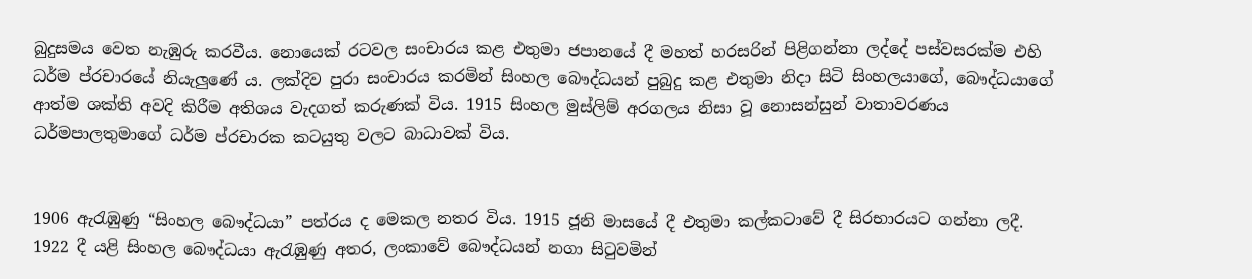බුදුසමය වෙත නැඹුරු කරවීය. නොයෙක් රටවල සංචාරය කළ එතුමා ජපානයේ දී මහත් හරසරින් පිළිගන්නා ලද්දේ පස්වසරක්ම එහි ධර්ම ප්රචාරයේ නියැලුණේ ය. ලක්දිව පුරා සංචාරය කරමින් සිංහල බෞද්ධයන් පුබුදු කළ එතුමා නිදා සිටි සිංහලයාගේ, බෞද්ධයාගේ ආත්ම ශක්ති අවදි කිරීම අතිශය වැදගත් කරුණක් විය. 1915 සිංහල මුස්ලිම් අරගලය නිසා වූ නොසන්සුන් වාතාවරණය ධර්මපාලතුමාගේ ධර්ම ප්රචාරක කටයුතු වලට බාධාවක් විය.


1906 ඇරැඹුණු “සිංහල බෞද්ධයා” පත්රය ද මෙකල නතර විය. 1915 ජූනි මාසයේ දී එතුමා කල්කටාවේ දී සිරභාරයට ගන්නා ලදී. 1922 දී යළි සිංහල බෞද්ධයා ඇරැඹුණු අතර, ලංකාවේ බෞද්ධයන් නගා සිටුවමින්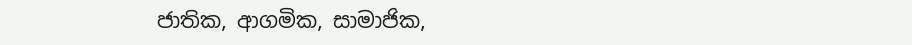ජාතික, ආගමික, සාමාජික,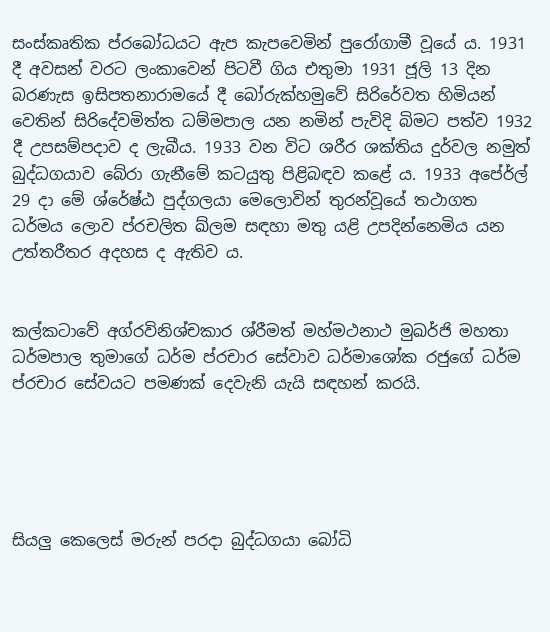සංස්කෘතික ප්රබෝධයට ඇප කැපවෙමින් පුරෝගාමී වූයේ ය. 1931 දී අවසන් වරට ලංකාවෙන් පිටවී ගිය එතුමා 1931 ජූලි 13 දින බරණැස ඉසිපතනාරාමයේ දී බෝරුක්හමුවේ සිරිරේවත හිමියන් වෙතින් සිරිදේවමිත්ත ධම්මපාල යන නමින් පැවිදි බිමට පත්ව 1932 දී උපසම්පදාව ද ලැබීය. 1933 වන විට ශරීර ශක්තිය දුර්වල නමුත් බුද්ධගයාව බේරා ගැනීමේ කටයුතු පිළිබඳව කළේ ය. 1933 අපේර්ල් 29 දා මේ ශ්රේෂ්ඨ පුද්ගලයා මෙලොවින් තුරන්වූයේ තථාගත ධර්මය ලොව ප්රචලිත ඛ්ලම සඳහා මතු යළි උපදින්නෙමිය යන උත්තරීතර අදහස ද ඇතිව ය.


කල්කටාවේ අග්රවිනිශ්චකාර ශ්රීමත් මහ්මථනාථ මුඛර්ජි මහතා ධර්මපාල තුමාගේ ධර්ම ප්රචාර සේවාව ධර්මාශෝක රජුගේ ධර්ම ප්රචාර සේවයට පමණක් දෙවැනි යැයි සඳහන් කරයි.





සියලු කෙලෙස් මරුන් පරදා බුද්ධගයා බෝධි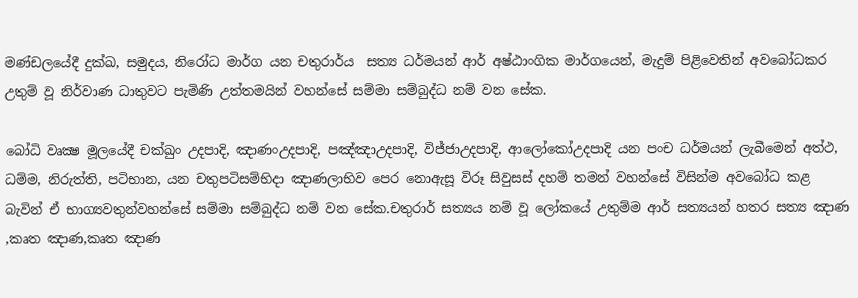මණ්ඩලයේදී දුක්ඛ, සමුදය, නිරෝධ මාර්ග යන චතුරාර්ය  සත්‍ය ධර්මයන් ආර් අෂ්ඨාංගික මාර්ගයෙන්, මැදුම් පිළිවෙතින් අවබෝධකර උතුම් වූ නිර්වාණ ධාතුවට පැමිණි උත්තමයින් වහන්සේ සම්මා සම්බුද්ධ නම් වන සේක.

බෝධි වෘක්‍ෂ මූලයේදී චක්ඛුං උදපාදි, ඤාණංඋදපාදි, පඤ්ඤාඋදපාදි, විජ්ජාඋදපාදි, ආලෝකෝඋදපාදි යන පංච ධර්මයන් ලැබීමෙන් අත්ථ, ධම්ම, නිරුත්ති, පටිභාන, යන චතුපටිසම්භිදා ඤාණලාභිව පෙර නොඇසූ විරූ සිවුසස් දහම් තමන් වහන්සේ විසින්ම අවබෝධ කළ බැවින් ඒ භාග්‍යවතුන්වහන්සේ සම්මා සම්බුද්ධ නම් වන සේක.චතුරාර් සත්‍යය නම් වූ ලෝකයේ උතුම්ම ආර් සත්‍යයන් හතර සත්‍ය ඤාණ ,කෘත ඤාණ,කෘත ඤාණ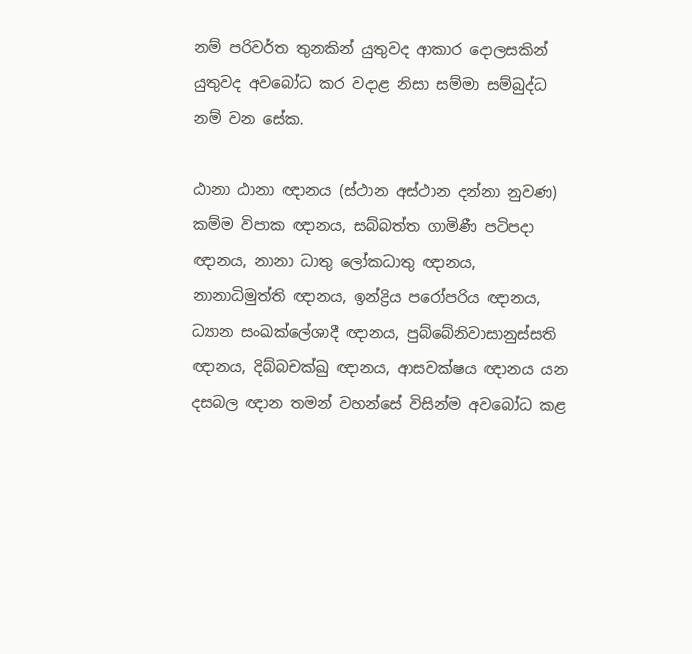නම් පරිවර්ත තුනකින් යුතුවද ආකාර දොලසකින් යුතුවද අවබෝධ කර වදාළ නිසා සම්මා සම්බුද්ධ නම් වන සේක.

ඨානා ඨානා ඥානය (ස්ථාන අස්ථාන දන්නා නුවණ) කම්ම විපාක ඥානය, සබ්බත්ත ගාමිණී පටිපදා ඥානය, නානා ධාතු ලෝකධාතු ඥානය, නානාධිමුත්ති ඥානය, ඉන්ද්‍රිය පරෝපරිය ඥානය, ධ්‍යාන සංඛක්ලේශාදී ඥානය, පුබ්බේනිවාසානුස්සති ඥානය, දිබ්බචක්ඛු ඥානය, ආසවක්ෂය ඥානය යන දසබල ඥාන තමන් වහන්සේ විසින්ම අවබෝධ කළ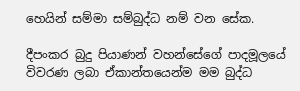හෙයින් සම්මා සම්බුද්ධ නම් වන සේක.

දීපංකර බුදු පියාණන් වහන්සේගේ පාදමූලයේ විවරණ ලබා ඒකාන්තයෙන්ම මම බුද්ධ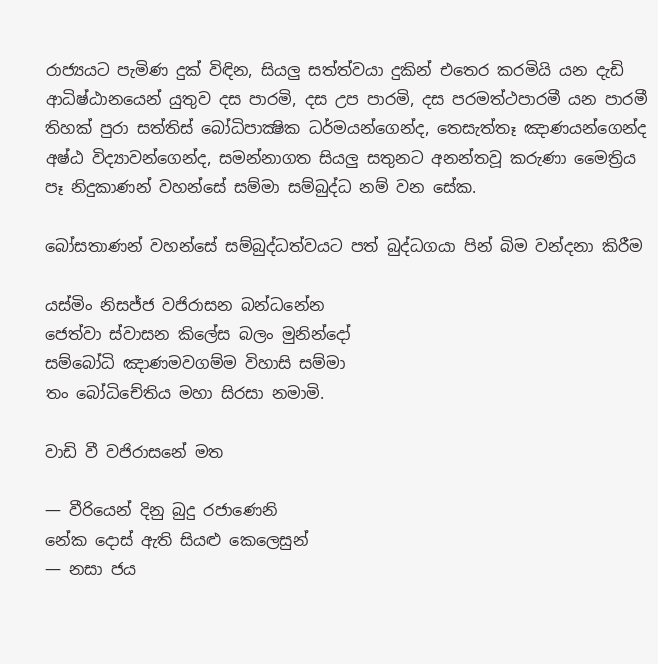රාජ්‍යයට පැමිණ දුක් විඳින, සියලු සත්ත්වයා දුකින් එතෙර කරමියි යන දැඩි ආධිෂ්ඨානයෙන් යුතුව දස පාරමි, දස උප පාරමි, දස පරමත්ථපාරමී යන පාරමී තිහක් පුරා සත්තිස් බෝධිපාක්‍ෂික ධර්මයන්ගෙන්ද, තෙසැත්තෑ ඤාණයන්ගෙන්ද අෂ්ඨ විද්‍යාවන්ගෙන්ද, සමන්නාගත සියලු සතුනට අනන්තවූ කරුණා මෛත්‍රිය පෑ නිදුකාණන් වහන්සේ සම්මා සම්බුද්ධ නම් වන සේක.

බෝසතාණන් වහන්සේ සම්බුද්ධත්වයට පත් බුද්ධගයා පින් බිම වන්දනා කිරීම

යස්මිං නිසජ්ජ වජිරාසන බන්ධනේන
ජෙත්වා ස්වාසන කිලේස බලං මුනින්දෝ
සම්බෝධි ඤාණමවගම්ම විහාසි සම්මා
තං බෝධිචේතිය මහා සිරසා නමාමි.

වාඩි වී වජිරාසනේ මත

— වීරියෙන් දිනු බුදු රජාණෙනි
නේක දොස් ඇති සියළු කෙලෙසුන්
— නසා ජය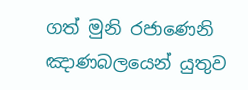ගත් මුනි රජාණෙනි
ඤාණබලයෙන් යුතුව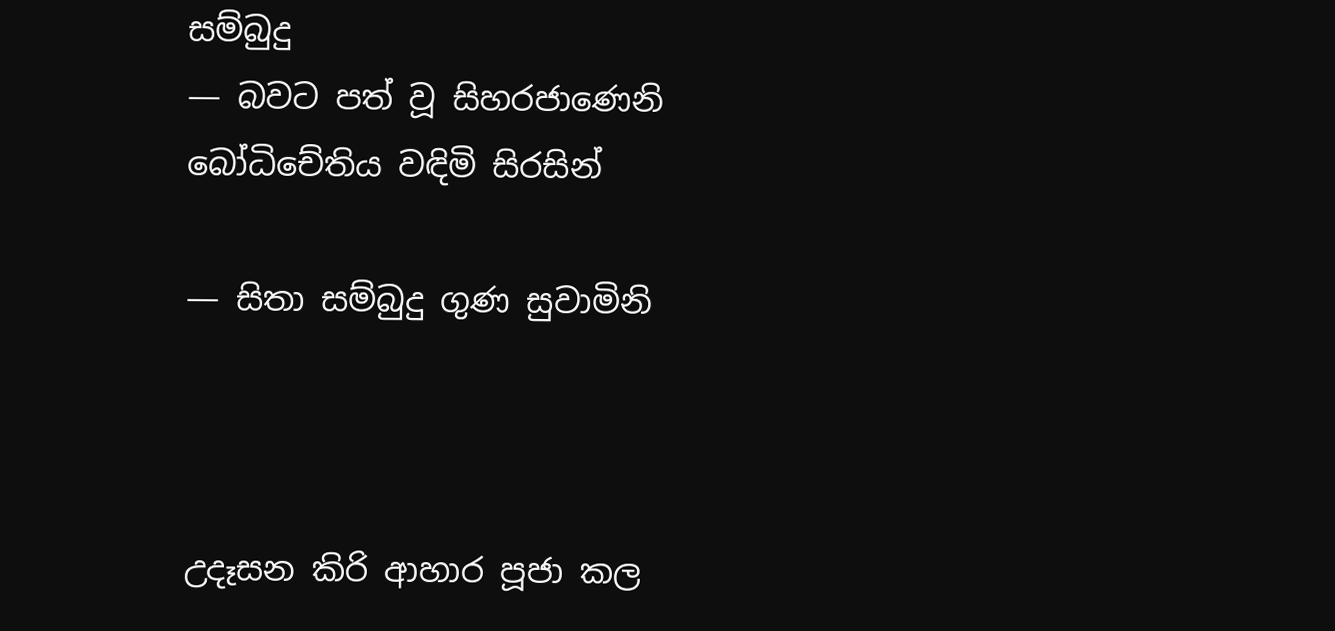සම්බුදු
— බවට පත් වූ සිහරජාණෙනි
බෝධිචේතිය වඳිමි සිරසින්

— සිතා සම්බුදු ගුණ සුවාමිනි



උදෑසන කිරි ආහාර පූජා කල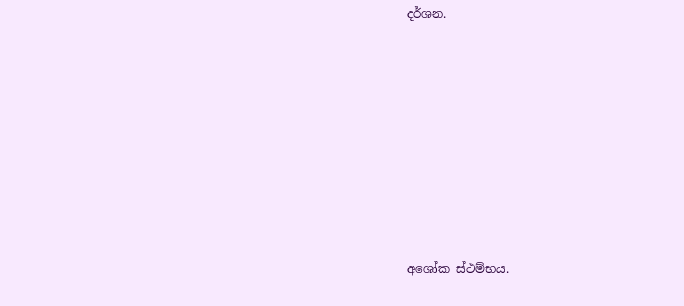දර්ශන.














අශෝක ස්ථම්භය.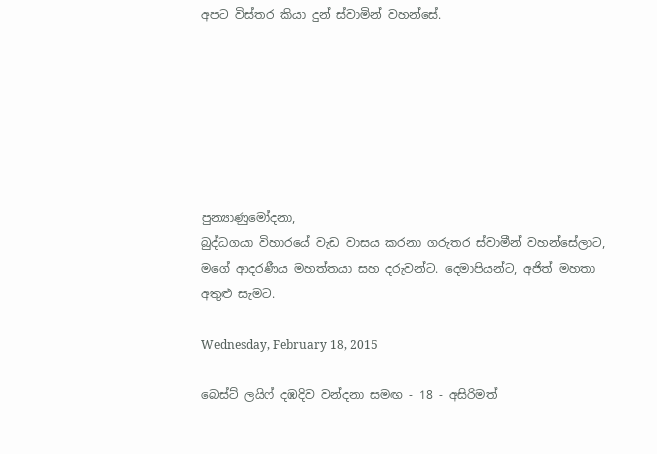අපට විස්තර කියා දුන් ස්වාමින් වහන්සේ.







පුන්‍යාණුමෝදනා,
බුද්ධගයා විහාරයේ වැඩ වාසය කරනා ගරුතර ස්වාමීන් වහන්සේලාට, මගේ ආදරණීය මහත්තයා සහ දරුවන්ට. දෙමාපියන්ට, අජිත් මහතා අතුළු සැමට.

Wednesday, February 18, 2015

බෙස්ට් ලයිෆ් දඹදිව වන්දනා සමඟ - 18 - අසිරිමත්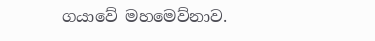ගයාවේ මහමෙව්නාව.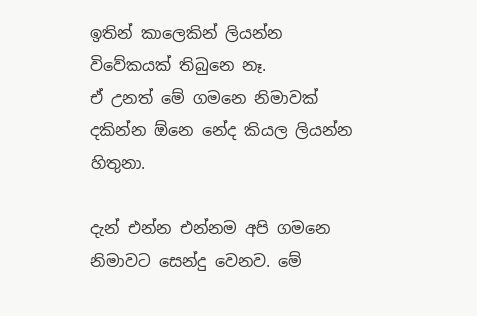ඉතින් කාලෙකින් ලියන්න විවේකයක් තිබුනෙ නෑ.
ඒ උනත් මේ ගමනෙ නිමාවක් දකින්න ඕනෙ නේද කියල ලියන්න හිතුනා.

දැන් එන්න එන්නම අපි ගමනෙ නිමාවට සෙන්දු වෙනව. මේ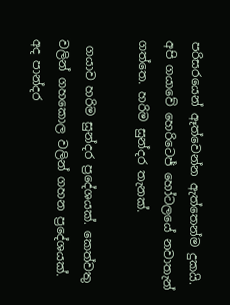පරිසරයෙන් ඈත්වෙන්න ඇත්තෙන්ම දුකයි. අපි ගයාවේ හෙරිටෙජ් හෝටලයේ නවාතැන් ගත්තෙ. හරිම සුන්දර තැනක්.

 ගයාව හරිම සුන්දර ප්‍රදේශයක්. කෙත්වතු වලින් ගහකොල වලින් ගහන ප්‍රදේශයක්. අද පාන්දර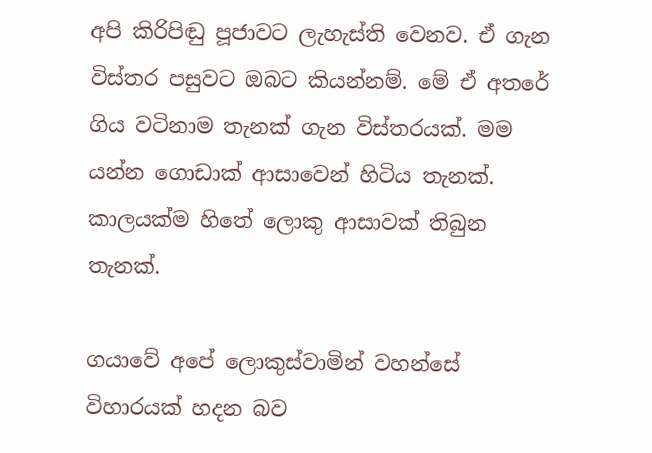අපි කිරිපිඬු පූජාවට ලැහැස්ති වෙනව. ඒ ගැන විස්තර පසුවට ඔබට කියන්නම්. මේ ඒ අතරේ ගිය වටිනාම තැනක් ගැන විස්තරයක්. මම යන්න ගොඩාක් ආසාවෙන් හිටිය තැනක්. කාලයක්ම හිතේ ලොකු ආසාවක් තිබුන තැනක්.

ගයාවේ අපේ ලොකුස්වාමින් වහන්සේ විහාරයක් හදන බව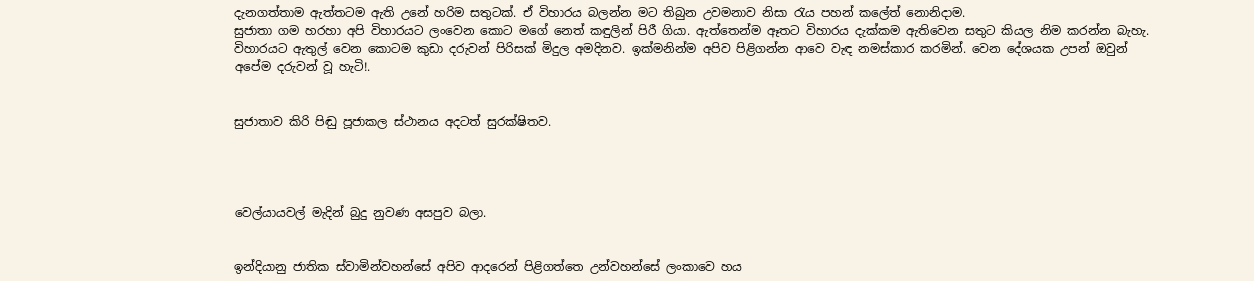දැනගත්තාම ඇත්තටම ඇති උනේ හරිම සතුටක්. ඒ විහාරය බලන්න මට තිබුන උවමනාව නිසා රැය පහන් කලේත් නොනිදාම.
සුජාතා ගම හරහා අපි විහාරයට ලංවෙන කොට මගේ නෙත් කඳුලින් පිරී ගියා. ඇත්තෙන්ම ඈතට විහාරය දැක්කම ඇතිවෙන සතුට කියල නිම කරන්න බැහැ. විහාරයට ඇතුල් වෙන කොටම කුඩා දරුවන් පිරිසක් මිදුල අමදිනව. ඉක්මනින්ම අපිව පිළිගන්න ආවෙ වැඳ නමස්කාර කරමින්. වෙන දේශයක උපන් ඔවුන් අපේම දරුවන් වූ හැටි!.


සුජාතාව කිරි පිඬු පූජාකල ස්ථානය අදටත් සුරක්ෂිතව.




වෙල්යායවල් මැදින් බුදු නුවණ අසපුව බලා.


ඉන්දියානු ජාතික ස්වාමින්වහන්සේ අපිව ආදරෙන් පිළිගත්තෙ උන්වහන්සේ ලංකාවෙ හය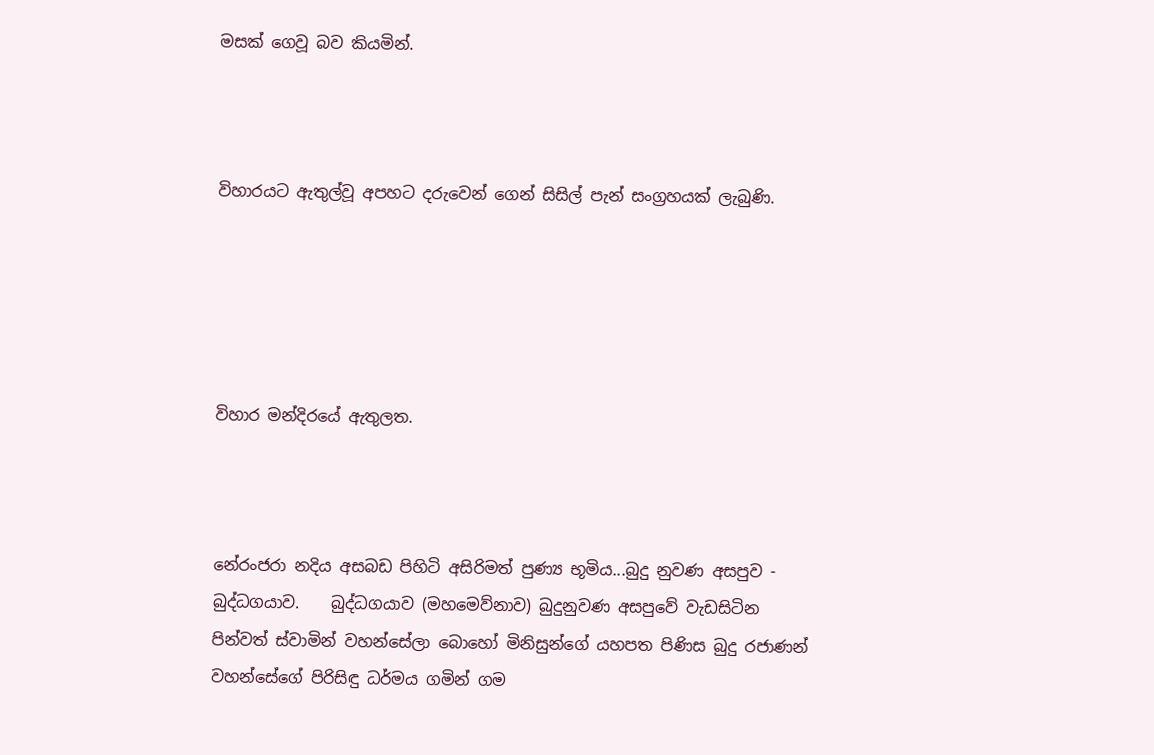මසක් ගෙවූ බව කියමින්.



විහාරයට ඇතුල්වූ අපහට දරුවෙන් ගෙන් සිසිල් පැන් සංග්‍රහයක් ලැබුණි.





විහාර මන්දිරයේ ඇතුලත.



නේරංජරා නදිය අසබඩ පිහිටි අසිරිමත් පුණ්‍ය භූමිය...බුදු නුවණ අසපුව - බුද්ධගයාව.    බුද්ධගයාව (මහමෙව්නාව) බුදුනුවණ අසපුවේ වැඩසිටින පින්වත් ස්වාමින් වහන්සේලා බොහෝ මිනිසුන්ගේ යහපත පිණිස බුදු රජාණන් වහන්සේගේ පිරිසිඳු ධර්මය ගමින් ගම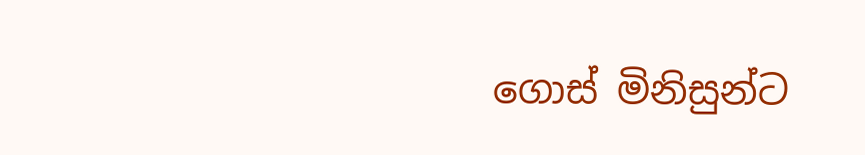ගොස් මිනිසුන්ට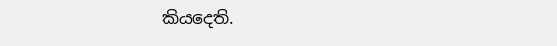කියදෙති.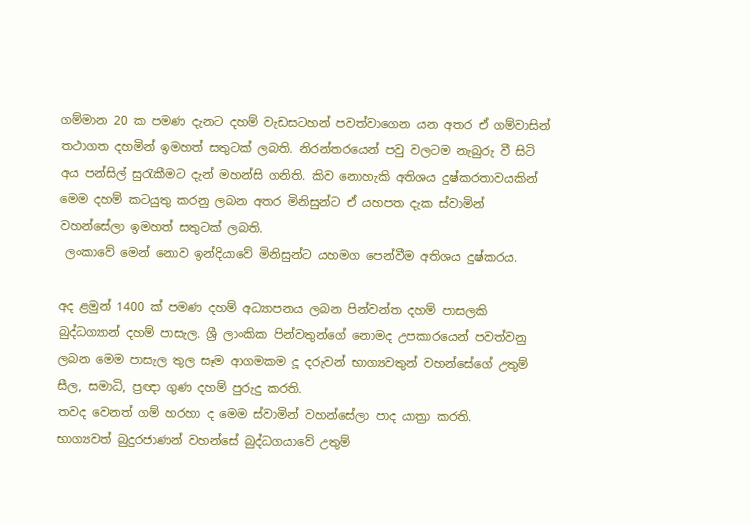ගම්මාන 20 ක පමණ දැනට දහම් වැඩසටහන් පවත්වාගෙන යන අතර ඒ ගම්වාසින් තථාගත දහමින් ඉමහත් සතුටක් ලබති. නිරන්තරයෙන් පවු වලටම නැබුරු වී සිටි අය පන්සිල් සුරැකීමට දැන් මහන්සි ගනිති. කිව නොහැකි අතිශය දුෂ්කරතාවයකින් මෙම දහම් කටයුතු කරනු ලබන අතර මිනිසුන්ට ඒ යහපත දැක ස්වාමින් වහන්සේලා ඉමහත් සතුටක් ලබති.
 ලංකාවේ මෙන් නොව ඉන්දියාවේ මිනිසුන්ට යහමග පෙන්වීම අතිශය දුෂ්කරය.

අද ළමුන් 1400 ක් පමණ දහම් අධ්‍යාපනය ලබන පින්වන්ත දහම් පාසලකි බුද්ධග්‍යාන් දහම් පාසැල. ශ්‍රී ලාංකික පින්වතුන්ගේ නොමද උපකාරයෙන් පවත්වනු ලබන මෙම පාසැල තුල සෑම ආගමකම දූ දරුවන් භාග්‍යවතුන් වහන්සේගේ උතුම් සීල, සමාධි, ප්‍රඥා ගුණ දහම් පුරුදු කරති.
තවද වෙනත් ගම් හරහා ද මෙම ස්වාමින් වහන්සේලා පාද යාත්‍රා කරති.
භාග්‍යවත් බුදුරජාණන් වහන්සේ බුද්ධගයාවේ උතුම්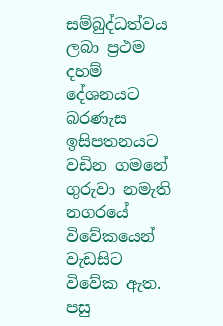සම්බුද්ධත්වය ලබා ප්‍රථම දහම් දේශනයට බරණැස ඉසිපතනයට වඩින ගමනේ  ගුරුවා නමැති නගරයේ විවේකයෙන් වැඩසිට විවේක ඇත. පසු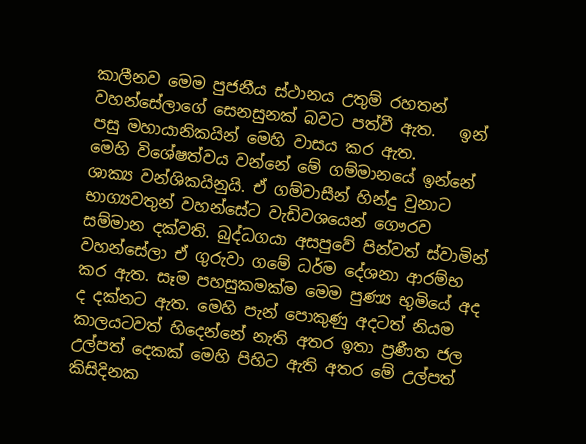කාලීනව මෙම පුජනීය ස්ථානය උතුම් රහතන් වහන්සේලාගේ සෙනසුනක් බවට පත්වී ඇත.   ඉන් පසු මහායානිකයින් මෙහි වාසය කර ඇත.
මෙහි විශේෂත්වය වන්නේ මේ ගම්මානයේ ඉන්නේ ශාක්‍ය වන්ශිකයිනුයි. ඒ ගම්වාසීන් හින්දු වුනාට භාග්‍යවතුන් වහන්සේට වැඩිවශයෙන් ගෞරව සම්මාන දක්වති. බුද්ධගයා අසපුවේ පින්වත් ස්වාමින් වහන්සේලා ඒ ගුරුවා ගමේ ධර්ම දේශනා ආරම්භ කර ඇත. සෑම පහසුකමක්ම මෙම පුණ්‍ය භුමියේ අද ද දක්නට ඇත. මෙහි පැන් පොකුණු අදටත් නියම කාලයටවත් හිදෙන්නේ නැති අතර ඉතා ප්‍රණීත ජල උල්පත් දෙකක් මෙහි පිහිට ඇති අතර මේ උල්පත් කිසිදිනක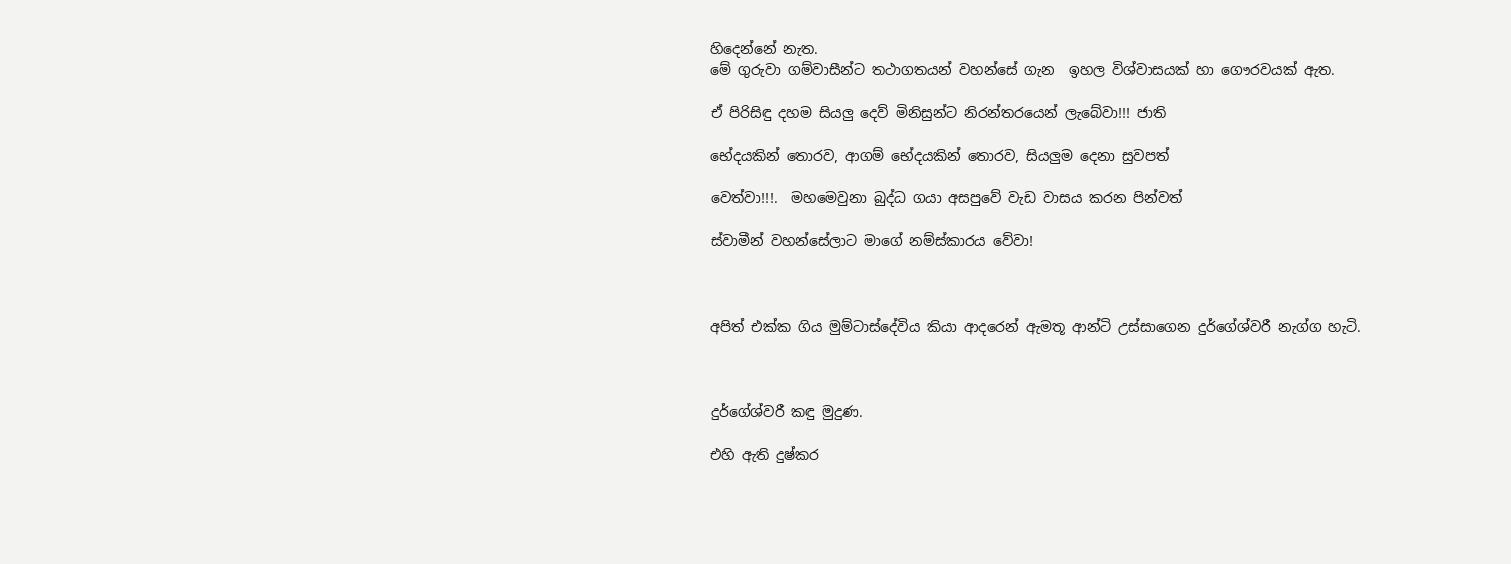හිදෙන්නේ නැත.
මේ ගුරුවා ගම්වාසීන්ට තථාගතයන් වහන්සේ ගැන  ඉහල විශ්වාසයක් හා ගෞරවයක් ඇත.

ඒ පිරිසිඳු දහම සියලු දෙව් මිනිසුන්ට නිරන්තරයෙන් ලැබේවා!!! ජාති

භේදයකින් තොරව, ආගම් භේදයකින් තොරව, සියලුම දෙනා සුවපත්

වෙත්වා!!!.  මහමෙවුනා බුද්ධ ගයා අසපුවේ වැඩ වාසය කරන පින්වත්

ස්වාමීන් වහන්සේලාට මාගේ නම්ස්කාරය වේවා!



අපිත් එක්ක ගිය මුම්ටාස්දේවිය කියා ආදරෙන් ඇමතූ ආන්ටි උස්සාගෙන දුර්ගේශ්වරී නැග්ග හැටි.



දුර්ගේශ්වරී කඳු මුදුණ.

එහි ඇති දුෂ්කර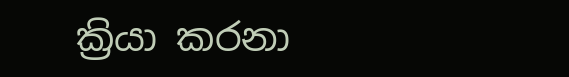ක්‍රියා කරනා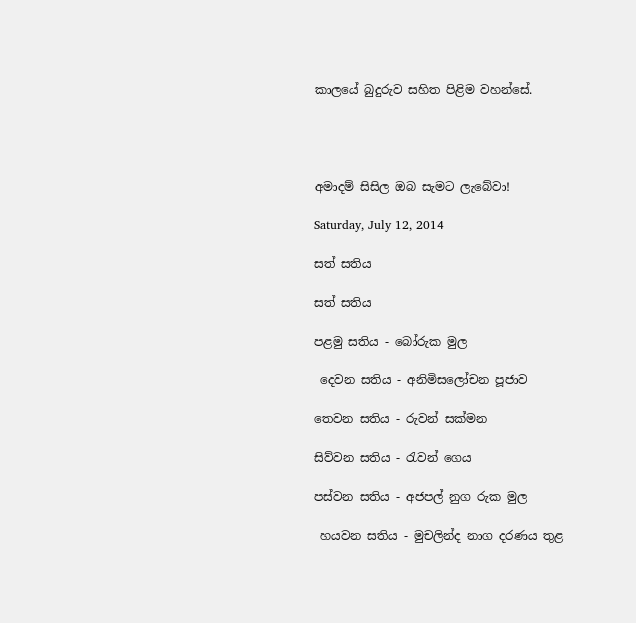කාලයේ බුදුරුව සහිත පිළිම වහන්සේ.




අමාදම් සිසිල ඔබ සැමට ලැබේවා!

Saturday, July 12, 2014

සත් සතිය

සත් සතිය

පළමු සතිය - බෝරුක මුල

 දෙවන සතිය - අනිමිසලෝචන පූජාව

තෙවන සතිය - රුවන් සක්මන

සිව්වන සතිය - රැවන් ගෙය

පස්වන සතිය - අජපල් නුග රුක මුල

 හයවන සතිය - මුචලින්ද නාග දරණය තුළ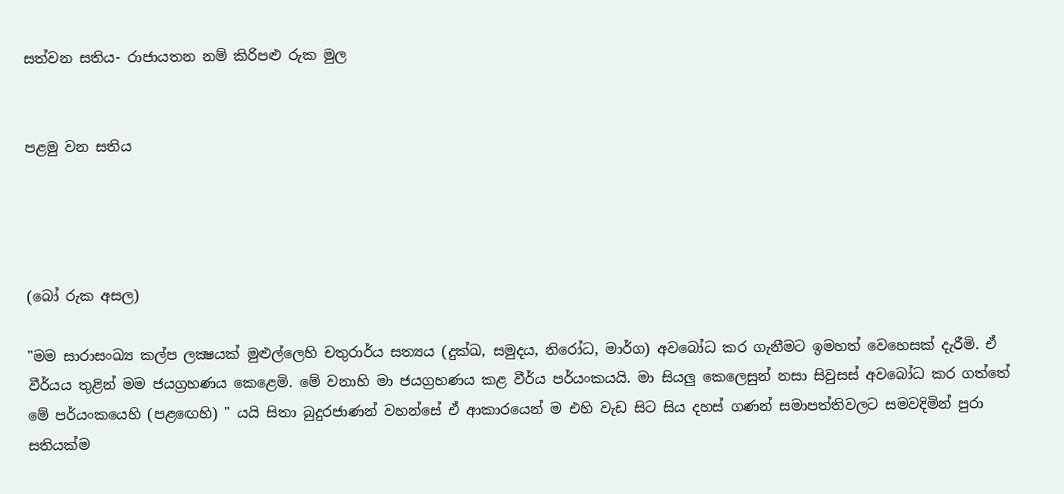සත්වන සතිය- රාජායතන නම් කිරිපළු රුක මුල


පළමු වන සතිය




(බෝ රුක අසල)

"මම සාරාසංඛ්‍ය කල්ප ලක්‍ෂයක් මුළුල්ලෙහි චතුරාර්ය සත්‍යය (දුක්ඛ, සමුදය, නිරෝධ, මාර්ග) අවබෝධ කර ගැනීමට ඉමහත් වෙහෙසක් දැරීමි. ඒ වීර්යය තුළින් මම ජයග්‍රහණය කෙළෙමි. මේ වනාහි මා ජයග්‍රහණය කළ වීර්ය පර්යංකයයි. මා සියලු කෙලෙසුන් නසා සිවුසස් අවබෝධ කර ගත්තේ මේ පර්යංකයෙහි (පළඟෙහි) " යයි සිතා බුදුරජාණන් වහන්සේ ඒ ආකාරයෙන් ම එහි වැඩ සිට සිය දහස් ගණන් සමාපත්තිවලට සමවදිමින් පුරා සතියක්ම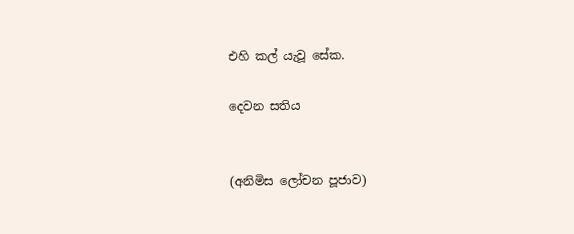එහි කල් යැවූ සේක.

දෙවන සතිය


(අනිමිස ලෝචන පූජාව)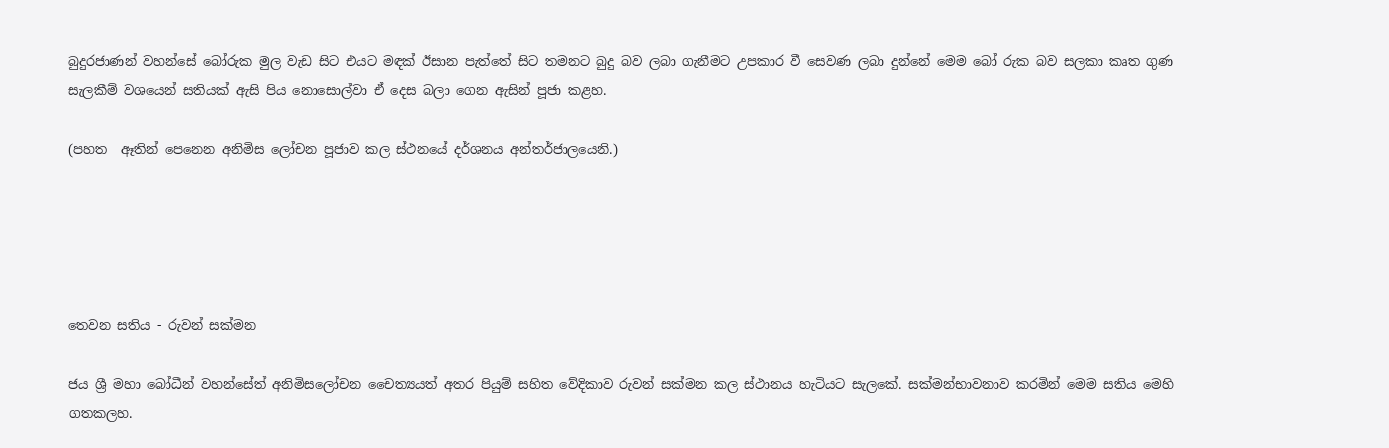බුදුරජාණන් වහන්සේ බෝරුක මුල වැඩ සිට එයට මඳක් ඊසාන පැත්තේ සිට තමනට බුදු බව ලබා ගැනීමට උපකාර වී සෙවණ ලබා දුන්නේ මෙම බෝ රුක බව සලකා කෘත ගුණ සැලකීම් වශයෙන් සතියක් ඇසි පිය නොසොල්වා ඒ දෙස බලා ගෙන ඇසින් පූජා කළහ.

(පහත  ඈතින් පෙනෙන අනිමිස ලෝචන පූජාව කල ස්ථනයේ දර්ශනය අන්තර්ජාලයෙනි.)





තෙවන සතිය - රුවන් සක්මන

ජය ශ්‍රී මහා බෝධීන් වහන්සේත් අනිමිසලෝචන චෛත්‍යයත් අතර පියුම් සහිත වේදිකාව රුවන් සක්මන කල ස්ථානය හැටියට සැලකේ. සක්මන්භාවනාව කරමින් මෙම සතිය මෙහි ගතකලහ.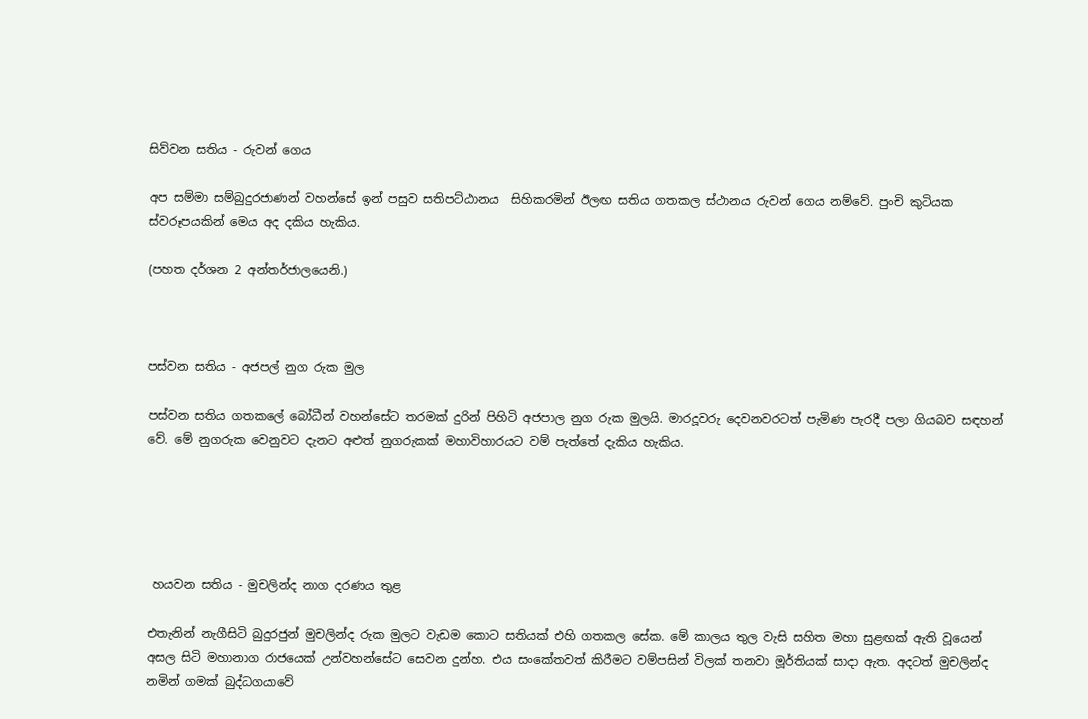සිව්වන සතිය - රුවන් ගෙය

අප සම්මා සම්බුදුරජාණන් වහන්සේ ඉන් පසුව සතිපට්ඨානය  සිහිකරමින් ඊලඟ සතිය ගතකල ස්ථානය රුවන් ගෙය නම්වේ. පුංචි කුටියක ස්වරූපයකින් මෙය අද දකිය හැකිය.

(පහත දර්ශන 2 අන්තර්ජාලයෙනි.)



පස්වන සතිය - අජපල් නුග රුක මුල

පස්වන සතිය ගතකලේ බෝධීන් වහන්සේට තරමක් දුරින් පිහිටි අජපාල නුග රුක මුලයි. මාරදූවරු දෙවනවරටත් පැමිණ පැරදී පලා ගියබව සඳහන් වේ. මේ නුගරුක වෙනුවට දැනට අළුත් නුගරුකක් මහාවිහාරයට වම් පැත්තේ දැකිය හැකිය.





 හයවන සතිය - මුචලින්ද නාග දරණය තුළ

එතැනින් නැගීසිටි බුදුරජුන් මුචලින්ද රුක මුලට වැඩම කොට සතියක් එහි ගතකල සේක. මේ කාලය තුල වැසි සහිත මහා සුළඟක් ඇති වූයෙන් අසල සිටි මහානාග රාජයෙක් උන්වහන්සේට සෙවන දුන්හ. එය සංකේතවත් කිරීමට වම්පසින් විලක් තනවා මූර්තියක් සාදා ඇත. අදටත් මුචලින්ද නමින් ගමක් බුද්ධගයාවේ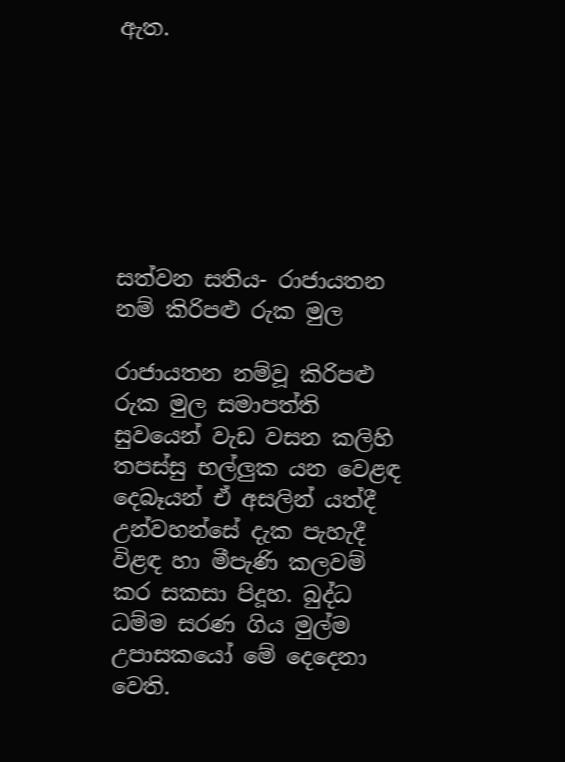ඇත.







සත්වන සතිය- රාජායතන නම් කිරිපළු රුක මුල

රාජායතන නම්වූ කිරිපළු රුක මුල සමාපත්ති සුවයෙන් වැඩ වසන කලිහි තපස්සු භල්ලුක යන වෙළඳ දෙබෑයන් ඒ අසලින් යත්දී උන්වහන්සේ දැක පැහැදී විළඳ හා මීපැණි කලවම් කර සකසා පිදූහ. බුද්ධ ධම්ම සරණ ගිය මුල්ම උපාසකයෝ මේ දෙදෙනා වෙති.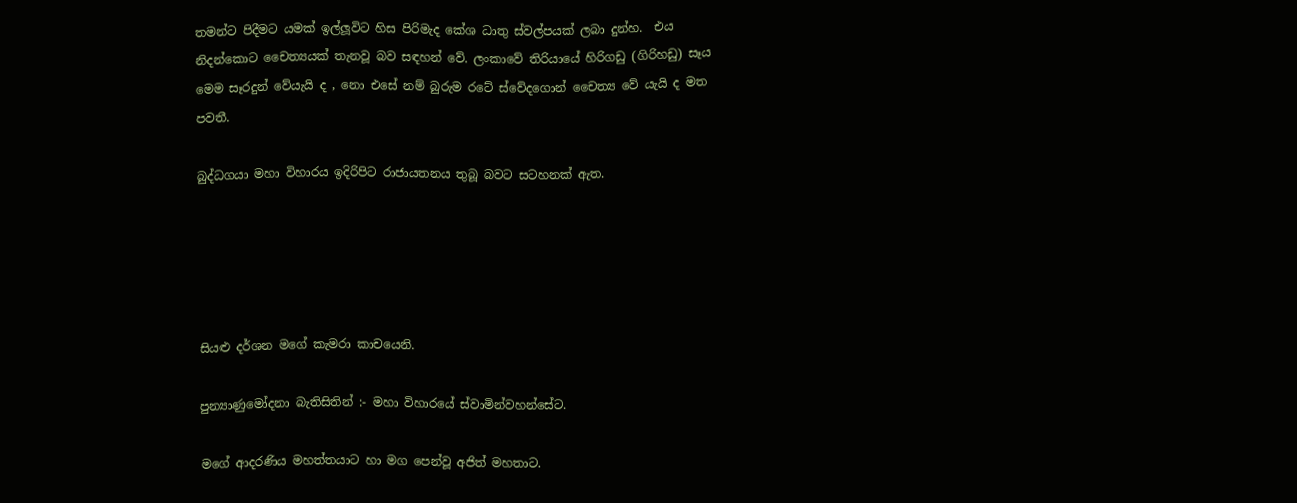තමන්ට පිදීමට යමක් ඉල්ලූවිට හිස පිරිමැද කේශ ධාතු ස්වල්පයක් ලබා දුන්හ.  එය නිදන්කොට චෛත්‍යයක් තැනවූ බව සඳහන් වේ. ලංකාවේ තිරියායේ හිරිගඩු (ගිරිහඩු) සෑය මෙම සෑරදුන් වේයැයි ද , නො එසේ නම් බුරුම රටේ ස්වේදගොන් චෛත්‍ය වේ යැයි ද මත පවතී.

බුද්ධගයා මහා විහාරය ඉදිරිපිට රාජායතනය තුබූ බවට සටහනක් ඇත.





සියළු දර්ශන මගේ කැමරා කාචයෙනි.

පුන්‍යාණුමෝදනා බැතිසිතින් :- මහා විහාරයේ ස්වාමින්වහන්සේට.

මගේ ආදරණිය මහත්තයාට හා මග පෙන්වූ අජිත් මහතාට.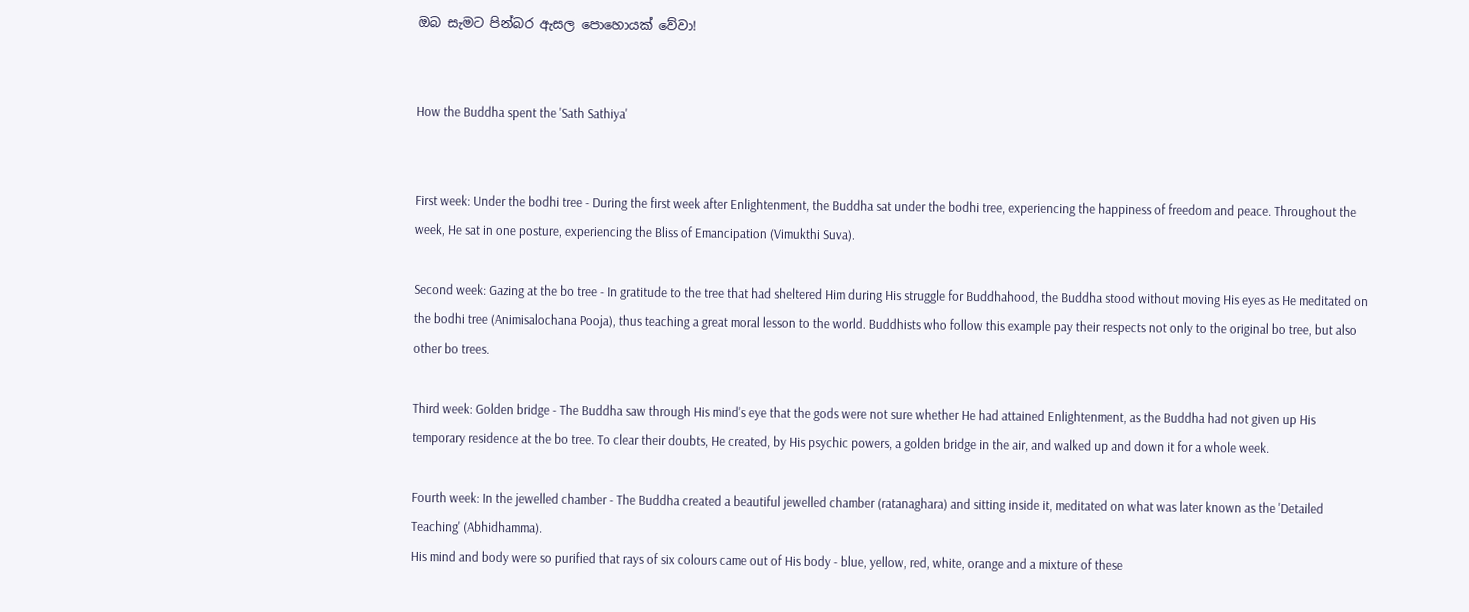ඔබ සැමට පින්බර ඇසල පොහොයක් වේවා!


How the Buddha spent the 'Sath Sathiya'


First week: Under the bodhi tree - During the first week after Enlightenment, the Buddha sat under the bodhi tree, experiencing the happiness of freedom and peace. Throughout the week, He sat in one posture, experiencing the Bliss of Emancipation (Vimukthi Suva).

Second week: Gazing at the bo tree - In gratitude to the tree that had sheltered Him during His struggle for Buddhahood, the Buddha stood without moving His eyes as He meditated on the bodhi tree (Animisalochana Pooja), thus teaching a great moral lesson to the world. Buddhists who follow this example pay their respects not only to the original bo tree, but also other bo trees.

Third week: Golden bridge - The Buddha saw through His mind's eye that the gods were not sure whether He had attained Enlightenment, as the Buddha had not given up His temporary residence at the bo tree. To clear their doubts, He created, by His psychic powers, a golden bridge in the air, and walked up and down it for a whole week.

Fourth week: In the jewelled chamber - The Buddha created a beautiful jewelled chamber (ratanaghara) and sitting inside it, meditated on what was later known as the 'Detailed Teaching' (Abhidhamma).
His mind and body were so purified that rays of six colours came out of His body - blue, yellow, red, white, orange and a mixture of these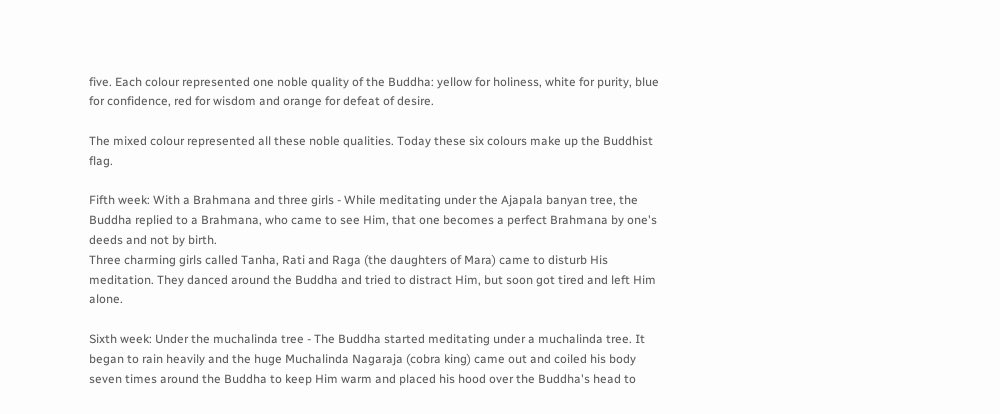five. Each colour represented one noble quality of the Buddha: yellow for holiness, white for purity, blue for confidence, red for wisdom and orange for defeat of desire.

The mixed colour represented all these noble qualities. Today these six colours make up the Buddhist flag.

Fifth week: With a Brahmana and three girls - While meditating under the Ajapala banyan tree, the Buddha replied to a Brahmana, who came to see Him, that one becomes a perfect Brahmana by one's deeds and not by birth.
Three charming girls called Tanha, Rati and Raga (the daughters of Mara) came to disturb His meditation. They danced around the Buddha and tried to distract Him, but soon got tired and left Him alone.

Sixth week: Under the muchalinda tree - The Buddha started meditating under a muchalinda tree. It began to rain heavily and the huge Muchalinda Nagaraja (cobra king) came out and coiled his body seven times around the Buddha to keep Him warm and placed his hood over the Buddha's head to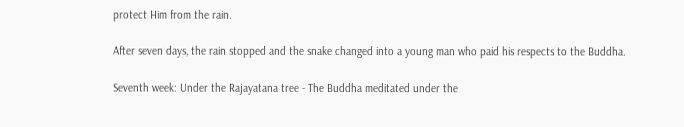protect Him from the rain.

After seven days, the rain stopped and the snake changed into a young man who paid his respects to the Buddha.

Seventh week: Under the Rajayatana tree - The Buddha meditated under the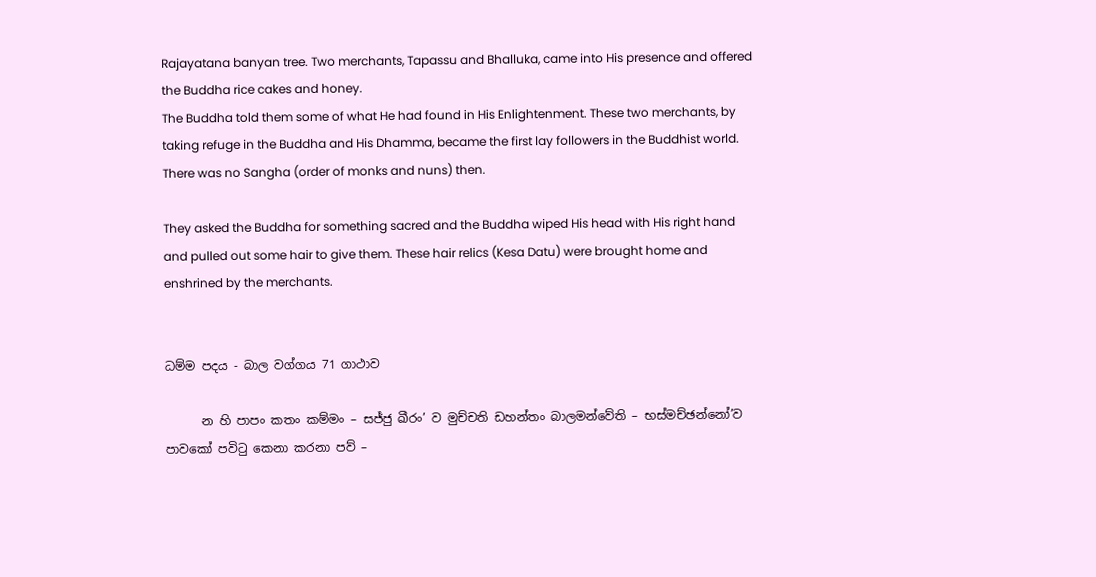Rajayatana banyan tree. Two merchants, Tapassu and Bhalluka, came into His presence and offered the Buddha rice cakes and honey.
The Buddha told them some of what He had found in His Enlightenment. These two merchants, by taking refuge in the Buddha and His Dhamma, became the first lay followers in the Buddhist world. There was no Sangha (order of monks and nuns) then.

They asked the Buddha for something sacred and the Buddha wiped His head with His right hand and pulled out some hair to give them. These hair relics (Kesa Datu) were brought home and enshrined by the merchants.


ධම්ම පදය - බාල වග්ගය 71 ගාථාව

      න හි පාපං කතං කම්මං – සජ්ජු ඛීරං’ ව මුච්චති ඩහන්තං බාලමන්වේති – භස්මච්ඡන්නෝ’ව පාවකෝ පවිටු කෙනා කරනා පව් –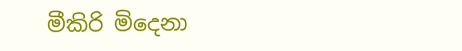මීකිරි මිදෙනා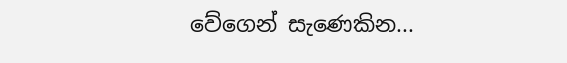වේගෙන් සැණෙකින...